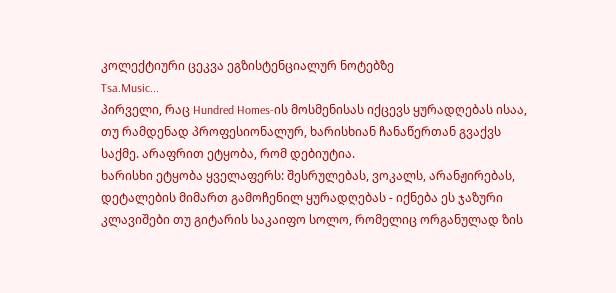კოლექტიური ცეკვა ეგზისტენციალურ ნოტებზე
Tsa.Music...
პირველი, რაც Hundred Homes-ის მოსმენისას იქცევს ყურადღებას ისაა, თუ რამდენად პროფესიონალურ, ხარისხიან ჩანაწერთან გვაქვს საქმე. არაფრით ეტყობა, რომ დებიუტია.
ხარისხი ეტყობა ყველაფერს: შესრულებას, ვოკალს, არანჟირებას, დეტალების მიმართ გამოჩენილ ყურადღებას - იქნება ეს ჯაზური კლავიშები თუ გიტარის საკაიფო სოლო, რომელიც ორგანულად ზის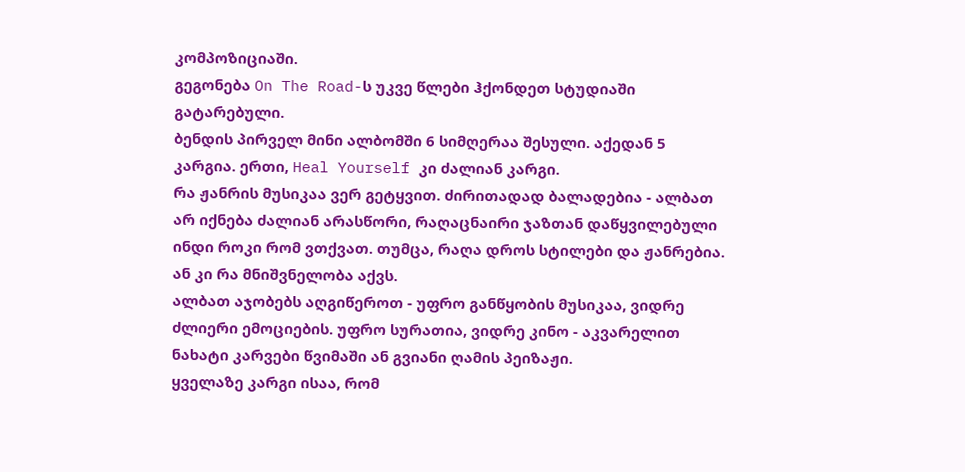კომპოზიციაში.
გეგონება On The Road-ს უკვე წლები ჰქონდეთ სტუდიაში გატარებული.
ბენდის პირველ მინი ალბომში 6 სიმღერაა შესული. აქედან 5 კარგია. ერთი, Heal Yourself კი ძალიან კარგი.
რა ჟანრის მუსიკაა ვერ გეტყვით. ძირითადად ბალადებია - ალბათ არ იქნება ძალიან არასწორი, რაღაცნაირი ჯაზთან დაწყვილებული ინდი როკი რომ ვთქვათ. თუმცა, რაღა დროს სტილები და ჟანრებია. ან კი რა მნიშვნელობა აქვს.
ალბათ აჯობებს აღგიწეროთ - უფრო განწყობის მუსიკაა, ვიდრე ძლიერი ემოციების. უფრო სურათია, ვიდრე კინო - აკვარელით ნახატი კარვები წვიმაში ან გვიანი ღამის პეიზაჟი.
ყველაზე კარგი ისაა, რომ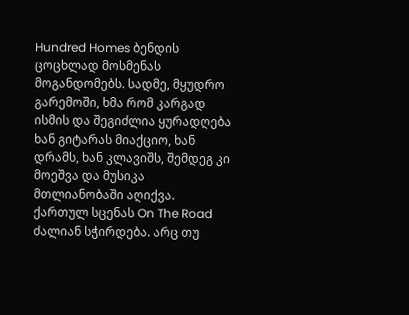Hundred Homes ბენდის ცოცხლად მოსმენას მოგანდომებს. სადმე, მყუდრო გარემოში, ხმა რომ კარგად ისმის და შეგიძლია ყურადღება ხან გიტარას მიაქციო, ხან დრამს, ხან კლავიშს, შემდეგ კი მოეშვა და მუსიკა მთლიანობაში აღიქვა.
ქართულ სცენას On The Road ძალიან სჭირდება. არც თუ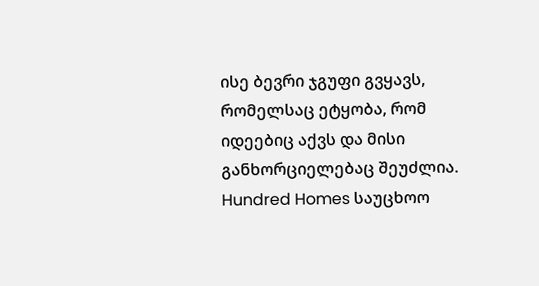ისე ბევრი ჯგუფი გვყავს, რომელსაც ეტყობა, რომ იდეებიც აქვს და მისი განხორციელებაც შეუძლია. Hundred Homes საუცხოო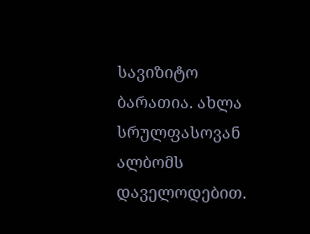სავიზიტო ბარათია. ახლა სრულფასოვან ალბომს დაველოდებით.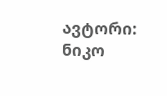ავტორი: ნიკო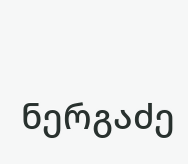ნერგაძე